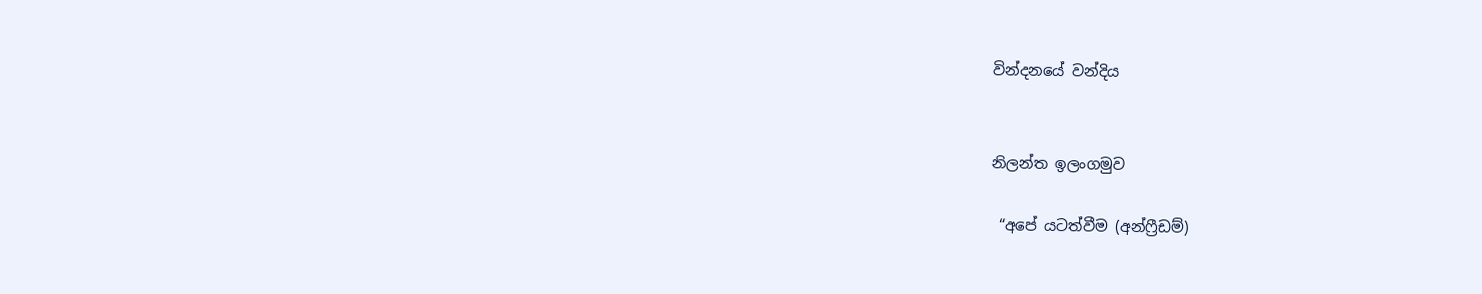වින්දනයේ වන්දිය


නිලන්ත ඉලංගමුව

 “අපේ යටත්වීම (අන්ෆ්‍රීඩම්)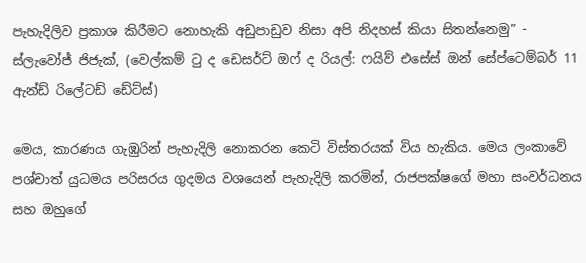පැහැදිලිව ප්‍රකාශ කිරීමට නොහැකි අඩුපාඩුව නිසා අපි නිදහස් කියා සිතන්නෙමු” - ස්ලැවෝජ් ජිජැක්, (වෙල්කම් ටු ද ඩෙසර්ට් ඔෆ් ද රියල්: ෆයිව් එසේස් ඔන් සේප්ටෙම්බර් 11 ඇන්ඩ් රිලේටඩ් ඩේට්ස්)

මෙය, කාරණය ගැඹුරින් පැහැදිලි නොකරන කෙටි විස්තරයක් විය හැකිය. මෙය ලංකාවේ පශ්චාත් යුධමය පරිසරය ගුදමය වශයෙන් පැහැදිලි කරමින්, රාජපක්ෂගේ මහා සංවර්ධනය සහ ඔහුගේ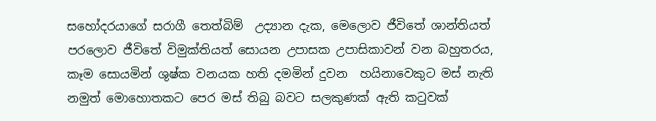සහෝදරයාගේ සරාගී තෙත්බිම්  උද්‍යාන දැක, මෙලොව ජීවිතේ ශාන්තියත් පරලොව ජීවිතේ විමුක්තියත් සොයන උපාසක උපාසිකාවන් වන බහුතරය, කෑම සොයමින් ශුෂ්ක වනයක හති දමමින් දුවන  හයිනාවෙකුට මස් නැති නමුත් මොහොතකට පෙර මස් තිබු බවට සලකුණක් ඇති කටුවක්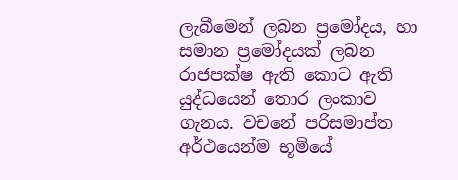ලැබීමෙන් ලබන ප්‍රමෝදය, හා සමාන ප්‍රමෝදයක් ලබන රාජපක්ෂ ඇති කොට ඇති යුද්ධයෙන් තොර ලංකාව ගැනය. වචනේ පරිසමාප්ත අර්ථයෙන්ම භූමියේ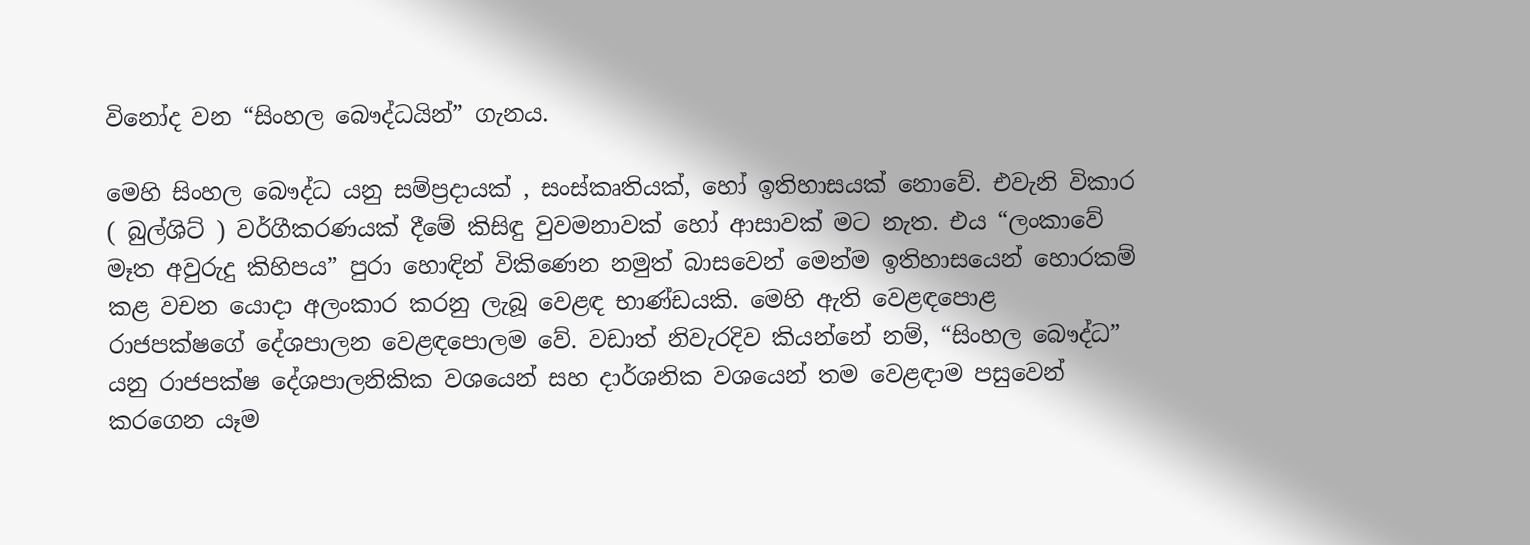විනෝද වන “සිංහල බෞද්ධයින්” ගැනය.

මෙහි සිංහල බෞද්ධ යනු සම්ප්‍රදායක් , සංස්කෘතියක්, හෝ ඉතිහාසයක් නොවේ. එවැනි විකාර ( බුල්ශිට් ) වර්ගීකරණයක් දීමේ කිසිඳු වුවමනාවක් හෝ ආසාවක් මට නැත. එය “ලංකාවේ මෑත අවුරුදු කිහිපය” පුරා හොඳින් විකිණෙන නමුත් බාසවෙන් මෙන්ම ඉතිහාසයෙන් හොරකම් කළ වචන යොදා අලංකාර කරනු ලැබූ වෙළඳ භාණ්ඩයකි. මෙහි ඇති වෙළඳපොළ රාජපක්ෂගේ දේශපාලන වෙළඳපොලම වේ. වඩාත් නිවැරදිව කියන්නේ නම්, “සිංහල බෞද්ධ” යනු රාජපක්ෂ දේශපාලනිකික වශයෙන් සහ දාර්ශනික වශයෙන් තම වෙළඳාම පසුවෙන් කරගෙන යෑම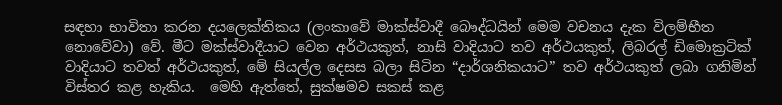සඳහා භාවිතා කරන දයලෙක්තිකය (ලංකාවේ මාක්ස්වාදී බෞද්ධයින් මෙම වචනය දැක විලම්භීත නොවේවා) වේ. මීට මක්ස්වාදීයාට වෙන අර්ථයකුත්, නාසි වාදියාට තව අර්ථයකුත්, ලිබරල් ඩිමොක්‍රටික් වාදියාට තවත් අර්ථයකුත්, මේ සියල්ල දෙසස බලා සිටින “දාර්ශනිකයාට” තව අර්ථයකුත් ලබා ගනිමින් විස්තර කළ හැකිය.  මෙහි ඇත්තේ, සුක්ෂමව සකස් කළ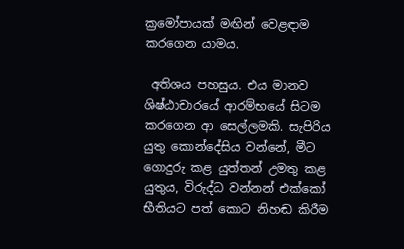ක්‍රමෝපායක්‌ මඟින් වෙළඳාම කරගෙන යාමය.

 අතිශය පහසුය. එය මානව ශිෂ්ඨාචාරයේ ආරම්භයේ සිටම කරගෙන ආ සෙල්ලමකි. සැපිරිය යුතු කොන්දේසිය වන්නේ, මීට ගොදුරු කළ යුත්තන් උමතු කළ යුතුය, විරුද්ධ වන්නන් එක්කෝ භීතියට පත් කොට නිහඬ කිරීම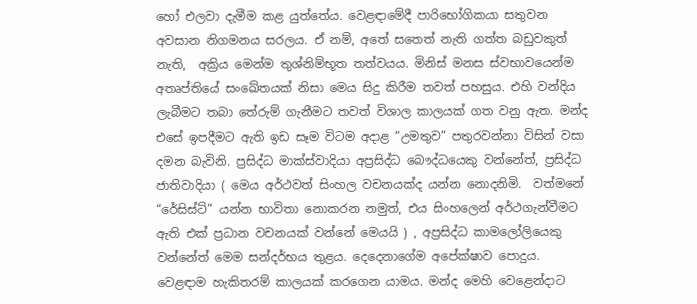හෝ එලවා දැමීම කළ යුත්තේය. වෙළඳාමේදී පාරිභෝගිකයා සතුවන අවසාන නිගමනය සරලය. ඒ නම්, අතේ සතෙත් නැති ගත්ත බඩුවකුත් නැති,  අක්‍රිය මෙන්ම තුශ්නිම්භූත තත්වයය. මිනිස් මනස ස්වභාවයෙන්ම අතෘප්තියේ සංඛේතයක් නිසා මෙය සිදු කිරීම තවත් පහසුය. එහි වන්දිය ලැබීමට තබා තේරුම් ගැනීමට තවත් විශාල කාලයක් ගත වනු ඇත. මන්ද එසේ ඉපදීමට ඇති ඉඩ සෑම විටම අදාළ “උමතුව” පතුරවන්නා විසින් වසා දමන බැවිනි. ප්‍රසිද්ධ මාක්ස්වාදියා අප්‍රසිද්ධ බෞද්ධයෙකු වන්නේත්, ප්‍රසිද්ධ ජාතිවාදියා ( මෙය අර්ථවත් සිංහල වචනයක්ද යන්න නොදනිමි.  වත්මනේ “රේසිස්ට්” යන්න භාවිතා නොකරන නමුත්, එය සිංහලෙන් අර්ථගැන්වීමට ඇති එක් ප්‍රධාන වචනයක් වන්නේ මෙයයි ) , අප්‍රසිද්ධ කාමලෝලියෙකු වන්නේත් මෙම සන්දර්භය තුළය. දෙදෙනාගේම අපේක්ෂාව පොදුය. වෙළඳාම හැකිතරම් කාලයක් කරගෙන යාමය. මන්ද මෙහි වෙළෙන්දාට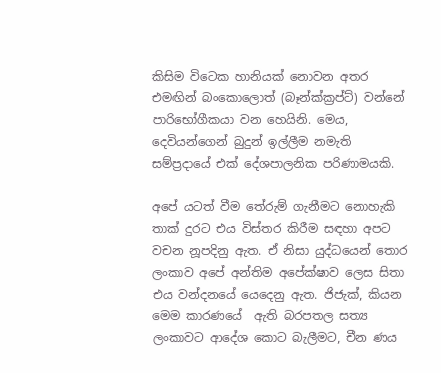කිසිම විටෙක හානියක් නොවන අතර එමඟින් බංකොලොත් (බෑන්ක්ක්‍රප්ට්) වන්නේ පාරිභෝගීකයා වන හෙයිනි. මෙය, දෙවියන්ගෙන් බුදුන් ඉල්ලීම නමැති සම්ප්‍රදායේ එක් දේශපාලනික පරිණාමයකි.

අපේ යටත් වීම තේරුම් ගැනීමට නොහැකි තාක් දුරට එය විස්තර කිරීම සඳහා අපට වචන නූපදිනු ඇත. ඒ නිසා යුද්ධයෙන් තොර ලංකාව අපේ අන්තිම අපේක්ෂාව ලෙස සිතා එය වන්දනයේ යෙදෙනු ඇත. ජිජැක්, කියන මෙම කාරණයේ  ඇති බරපතල සත්‍ය ලංකාවට ආදේශ කොට බැලීමට, චීන ණය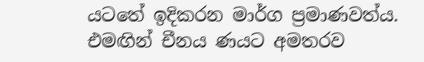යටතේ ඉදිකරන මාර්ග ප්‍රමාණවත්ය. එමඟින් චීනය ණයට අමතරව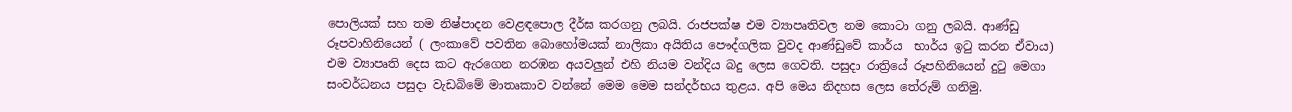පොලියක් සහ තම නිෂ්පාදන වෙළඳපොල දීර්ඝ කරගනු ලබයි. රාජපක්ෂ එම ව්‍යාපෘතිවල නම කොටා ගනු ලබයි. ආණ්ඩු රූපවාහිනියෙන් ( ලංකාවේ පවතින බොහෝමයක් නාලිකා අයිතිය පෞද්ගලික වුවද ආණ්ඩුවේ කාර්ය  භාර්ය ඉටු කරන ඒවාය) එම ව්‍යාපෘති දෙස කට ඇරගෙන නරඹන අයවලුන් එහි නියම වන්දිය බදු ලෙස ගෙවති. පසුදා රාත්‍රියේ රූපහිනියෙන් දුටු මෙගා සංවර්ධනය පසුදා වැඩබිමේ මාතෘකාව වන්නේ මෙම මෙම සන්දර්භය තුළය. අපි මෙය නිදහස ලෙස තේරුම් ගනිමු.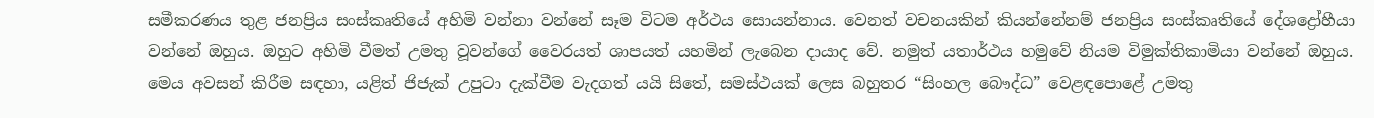සමීකරණය තුළ ජනප්‍රිය සංස්කෘතියේ අහිමි වන්නා වන්නේ සෑම විටම අර්ථය සොයන්නාය. වෙනත් වචනයකින් කියන්නේනම් ජනප්‍රිය සංස්කෘතියේ දේශද්‍රෝහීයා වන්නේ ඔහුය. ඔහුට අහිමි වීමත් උමතු වූවන්ගේ වෛරයත් ශාපයත් යහමින් ලැබෙන දායාද වේ. නමුත් යතාර්ථය හමුවේ නියම විමුක්තිකාමියා වන්නේ ඔහුය. මෙය අවසන් කිරීම සඳහා, යළිත් ජිජැක් උපුටා දැක්වීම වැදගත් යයි සිතේ, සමස්ථයක් ලෙස බහුතර “සිංහල බෞද්ධ” වෙළඳපොළේ උමතු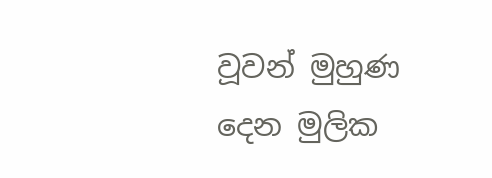වූවන් මුහුණ දෙන මුලික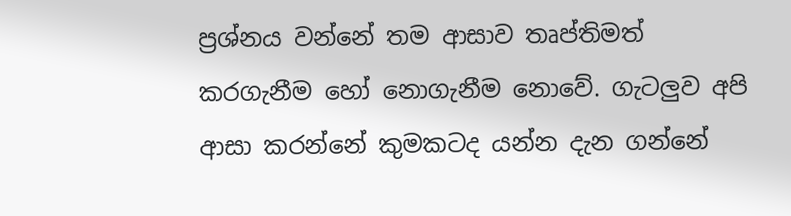ප්‍රශ්නය වන්නේ තම ආසාව තෘප්තිමත් කරගැනීම හෝ නොගැනීම නොවේ. ගැටලුව අපි ආසා කරන්නේ කුමකටද යන්න දැන ගන්නේ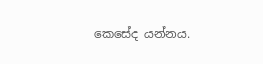කෙසේද යන්නය.